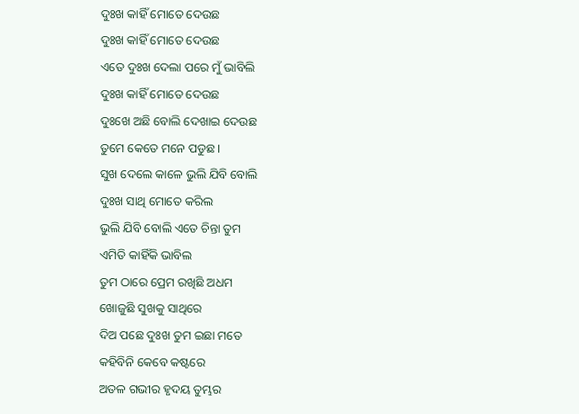ଦୁଃଖ କାହିଁ ମୋତେ ଦେଉଛ
ଦୁଃଖ କାହିଁ ମୋତେ ଦେଉଛ
ଏତେ ଦୁଃଖ ଦେଲା ପରେ ମୁଁ ଭାବିଲି
ଦୁଃଖ କାହିଁ ମୋତେ ଦେଉଛ
ଦୁଃଖେ ଅଛି ବୋଲି ଦେଖାଇ ଦେଉଛ
ତୁମେ କେତେ ମନେ ପଡୁଛ ।
ସୁଖ ଦେଲେ କାଳେ ଭୁଲି ଯିବି ବୋଲି
ଦୁଃଖ ସାଥି ମୋତେ କରିଲ
ଭୁଲି ଯିବି ବୋଲି ଏତେ ଚିନ୍ତା ତୁମ
ଏମିତି କାହିଁକି ଭାବିଲ
ତୁମ ଠାରେ ପ୍ରେମ ରଖିଛି ଅଧମ
ଖୋଜୁଛି ସୁଖକୁ ସାଥିରେ
ଦିଅ ପଛେ ଦୁଃଖ ତୁମ ଇଛା ମତେ
କହିବିନି କେବେ କଷ୍ଟରେ
ଅତଳ ଗଭୀର ହୃଦୟ ତୁମ୍ଭର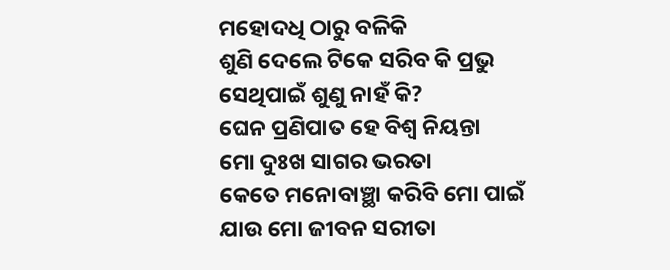ମହୋଦଧି ଠାରୁ ବଳିକି
ଶୁଣି ଦେଲେ ଟିକେ ସରିବ କି ପ୍ରଭୁ
ସେଥିପାଇଁ ଶୁଣୁ ନାହଁ କି?
ଘେନ ପ୍ରଣିପାତ ହେ ବିଶ୍ୱ ନିୟନ୍ତା
ମୋ ଦୁଃଖ ସାଗର ଭରତା
କେତେ ମନୋବାଞ୍ଛା କରିବି ମୋ ପାଇଁ
ଯାଉ ମୋ ଜୀବନ ସରୀତା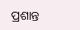ପ୍ରଶାନ୍ତ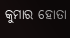କୁମାର ହୋତା